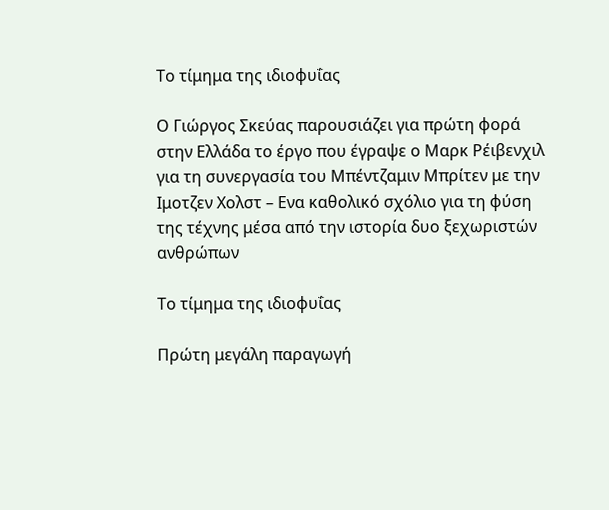Το τίμημα της ιδιοφυΐας

Ο Γιώργος Σκεύας παρουσιάζει για πρώτη φορά στην Ελλάδα το έργο που έγραψε ο Μαρκ Ρέιβενχιλ για τη συνεργασία του Μπέντζαμιν Μπρίτεν με την Ιμοτζεν Χολστ – Ενα καθολικό σχόλιο για τη φύση της τέχνης μέσα από την ιστορία δυο ξεχωριστών ανθρώπων

Το τίμημα της ιδιοφυΐας

Πρώτη μεγάλη παραγωγή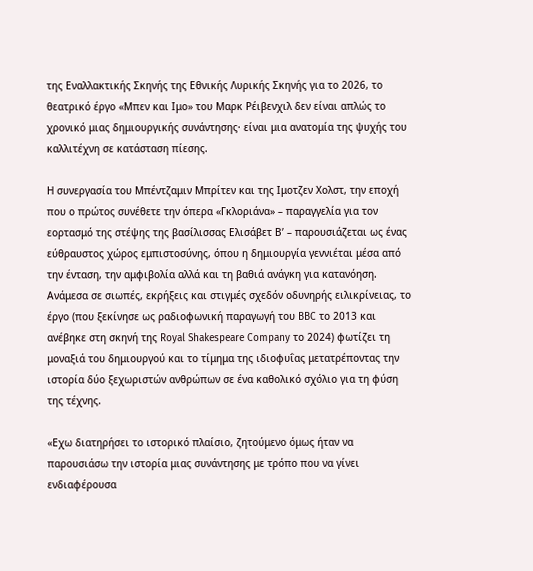της Εναλλακτικής Σκηνής της Εθνικής Λυρικής Σκηνής για το 2026, το θεατρικό έργο «Μπεν και Ιμο» του Μαρκ Ρέιβενχιλ δεν είναι απλώς το χρονικό μιας δημιουργικής συνάντησης· είναι μια ανατομία της ψυχής του καλλιτέχνη σε κατάσταση πίεσης.

Η συνεργασία του Μπέντζαμιν Μπρίτεν και της Ιμοτζεν Χολστ, την εποχή που ο πρώτος συνέθετε την όπερα «Γκλοριάνα» – παραγγελία για τον εορτασμό της στέψης της βασίλισσας Ελισάβετ Β’ – παρουσιάζεται ως ένας εύθραυστος χώρος εμπιστοσύνης, όπου η δημιουργία γεννιέται μέσα από την ένταση, την αμφιβολία αλλά και τη βαθιά ανάγκη για κατανόηση. Ανάμεσα σε σιωπές, εκρήξεις και στιγμές σχεδόν οδυνηρής ειλικρίνειας, το έργο (που ξεκίνησε ως ραδιοφωνική παραγωγή του BBC το 2013 και ανέβηκε στη σκηνή της Royal Shakespeare Company το 2024) φωτίζει τη μοναξιά του δημιουργού και το τίμημα της ιδιοφυΐας μετατρέποντας την ιστορία δύο ξεχωριστών ανθρώπων σε ένα καθολικό σχόλιο για τη φύση της τέχνης.

«Εχω διατηρήσει το ιστορικό πλαίσιο, ζητούμενο όμως ήταν να παρουσιάσω την ιστορία μιας συνάντησης με τρόπο που να γίνει ενδιαφέρουσα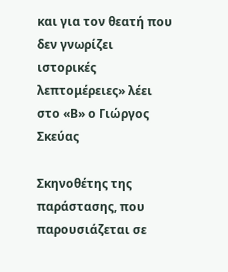και για τον θεατή που δεν γνωρίζει ιστορικές λεπτομέρειες» λέει στο «Β» ο Γιώργος Σκεύας

Σκηνοθέτης της παράστασης, που παρουσιάζεται σε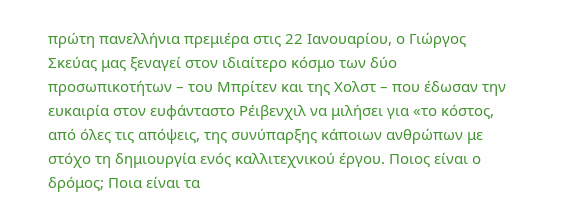πρώτη πανελλήνια πρεμιέρα στις 22 Ιανουαρίου, ο Γιώργος Σκεύας μας ξεναγεί στον ιδιαίτερο κόσμο των δύο προσωπικοτήτων – του Μπρίτεν και της Χολστ – που έδωσαν την ευκαιρία στον ευφάνταστο Ρέιβενχιλ να μιλήσει για «το κόστος, από όλες τις απόψεις, της συνύπαρξης κάποιων ανθρώπων με στόχο τη δημιουργία ενός καλλιτεχνικού έργου. Ποιος είναι ο δρόμος; Ποια είναι τα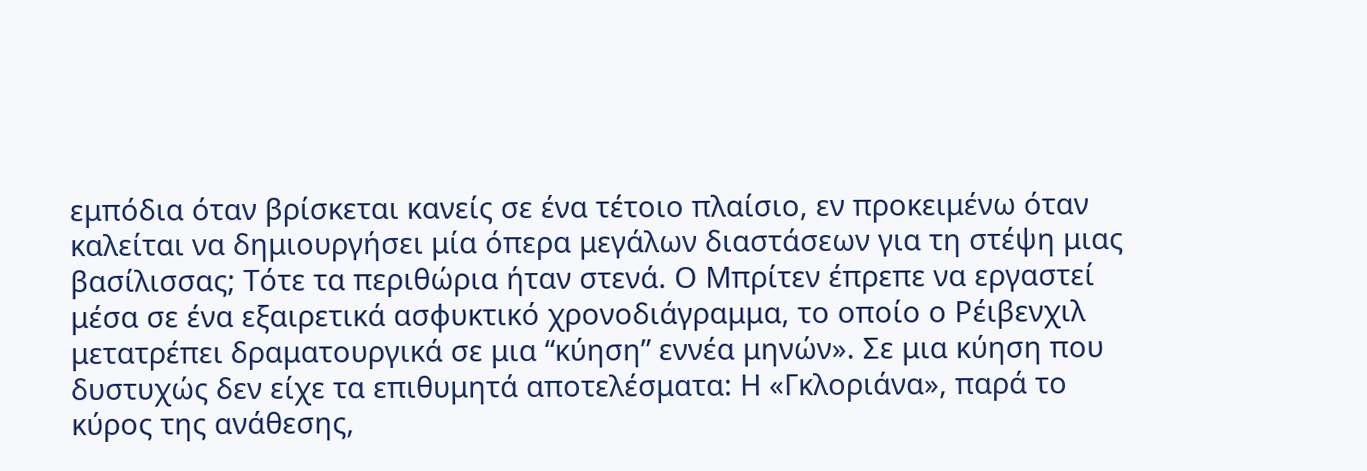εμπόδια όταν βρίσκεται κανείς σε ένα τέτοιο πλαίσιο, εν προκειμένω όταν καλείται να δημιουργήσει μία όπερα μεγάλων διαστάσεων για τη στέψη μιας βασίλισσας; Τότε τα περιθώρια ήταν στενά. Ο Μπρίτεν έπρεπε να εργαστεί μέσα σε ένα εξαιρετικά ασφυκτικό χρονοδιάγραμμα, το οποίο ο Ρέιβενχιλ μετατρέπει δραματουργικά σε μια “κύηση” εννέα μηνών». Σε μια κύηση που δυστυχώς δεν είχε τα επιθυμητά αποτελέσματα: Η «Γκλοριάνα», παρά το κύρος της ανάθεσης,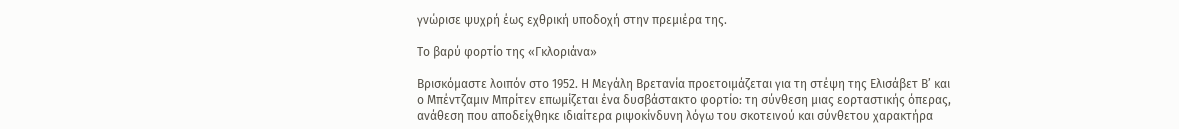γνώρισε ψυχρή έως εχθρική υποδοχή στην πρεμιέρα της.

Το βαρύ φορτίο της «Γκλοριάνα»

Βρισκόμαστε λοιπόν στο 1952. Η Μεγάλη Βρετανία προετοιμάζεται για τη στέψη της Ελισάβετ Β’ και ο Μπέντζαμιν Μπρίτεν επωμίζεται ένα δυσβάστακτο φορτίο: τη σύνθεση μιας εορταστικής όπερας, ανάθεση που αποδείχθηκε ιδιαίτερα ριψοκίνδυνη λόγω του σκοτεινού και σύνθετου χαρακτήρα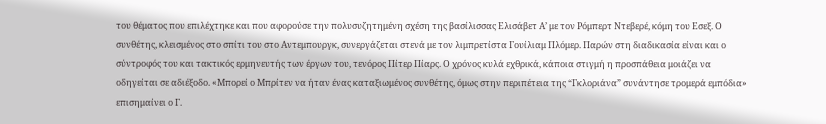του θέματος που επιλέχτηκε και που αφορούσε την πολυσυζητημένη σχέση της βασίλισσας Ελισάβετ Α’ με τον Ρόμπερτ Ντεβερέ, κόμη του Εσεξ. Ο συνθέτης, κλεισμένος στο σπίτι του στο Αντεμπουργκ, συνεργάζεται στενά με τον λιμπρετίστα Γουίλιαμ Πλόμερ. Παρών στη διαδικασία είναι και ο σύντροφός του και τακτικός ερμηνευτής των έργων του, τενόρος Πίτερ Πίαρς. Ο χρόνος κυλά εχθρικά, κάποια στιγμή η προσπάθεια μοιάζει να οδηγείται σε αδιέξοδο. «Μπορεί ο Μπρίτεν να ήταν ένας καταξιωμένος συνθέτης, όμως στην περιπέτεια της “Γκλοριάνα” συνάντησε τρομερά εμπόδια» επισημαίνει ο Γ.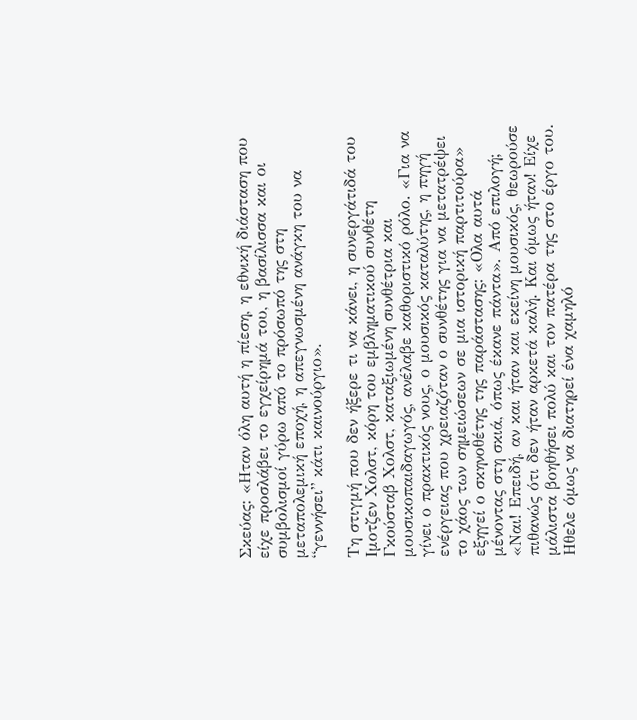Σκεύας: «Ηταν όλη αυτή η πίεση, η εθνική διάσταση που είχε προσλάβει το εγχείρημά του, η βασίλισσα και οι συμβολισμοί γύρω από το πρόσωπό της στη μεταπολεμική εποχή, η απεγνωσμένη ανάγκη του να “γεννήσει” κάτι καινούργιο».

Τη στιγμή που δεν ήξερε τι να κάνει, η συνεργάτιδά του Ιμοτζεν Χολστ, κόρη του εμβληματικού συνθέτη Γκούσταβ Χολστ, καταξιωμένη συνθέτρια και μουσικοπαιδαγωγός, ανέλαβε καθοριστικό ρόλο. «Για να γίνει ο πρακτικός νους, ο μουσικός καταλύτης, η πηγή ενέργειας που χρειαζόταν ο συνθέτης για να μετατρέψει το χάος των σημειώσεων σε μια ιστορική παρτιτούρα» εξηγεί ο σκηνοθέτης της παράστασης: «Ολα αυτά μένοντας στη σκιά, όπως έκανε πάντα». Από επιλογή; «Ναι! Επειδή, αν και ήταν και εκείνη μουσικός, θεωρούσε πιθανώς ότι δεν ήταν αρκετά καλή. Και όμως ήταν! Είχε μάλιστα βοηθήσει πολύ και τον πατέρα της στο έργο του. Ηθελε όμως να διατηρεί ένα χαμηλό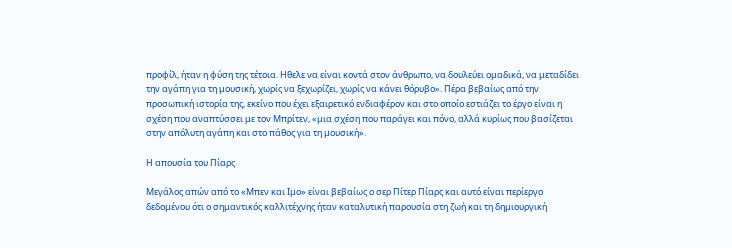προφίλ, ήταν η φύση της τέτοια. Ηθελε να είναι κοντά στον άνθρωπο, να δουλεύει ομαδικά, να μεταδίδει την αγάπη για τη μουσική, χωρίς να ξεχωρίζει, χωρίς να κάνει θόρυβο». Πέρα βεβαίως από την προσωπική ιστορία της, εκείνο που έχει εξαιρετικό ενδιαφέρον και στο οποίο εστιάζει το έργο είναι η σχέση που αναπτύσσει με τον Μπρίτεν, «μια σχέση που παράγει και πόνο, αλλά κυρίως που βασίζεται στην απόλυτη αγάπη και στο πάθος για τη μουσική».

Η απουσία του Πίαρς

Μεγάλος απών από το «Μπεν και Ιμο» είναι βεβαίως ο σερ Πίτερ Πίαρς και αυτό είναι περίεργο δεδομένου ότι ο σημαντικός καλλιτέχνης ήταν καταλυτική παρουσία στη ζωή και τη δημιουργική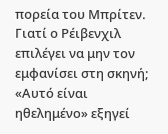πορεία του Μπρίτεν. Γιατί ο Ρέιβενχιλ επιλέγει να μην τον εμφανίσει στη σκηνή; «Αυτό είναι ηθελημένο» εξηγεί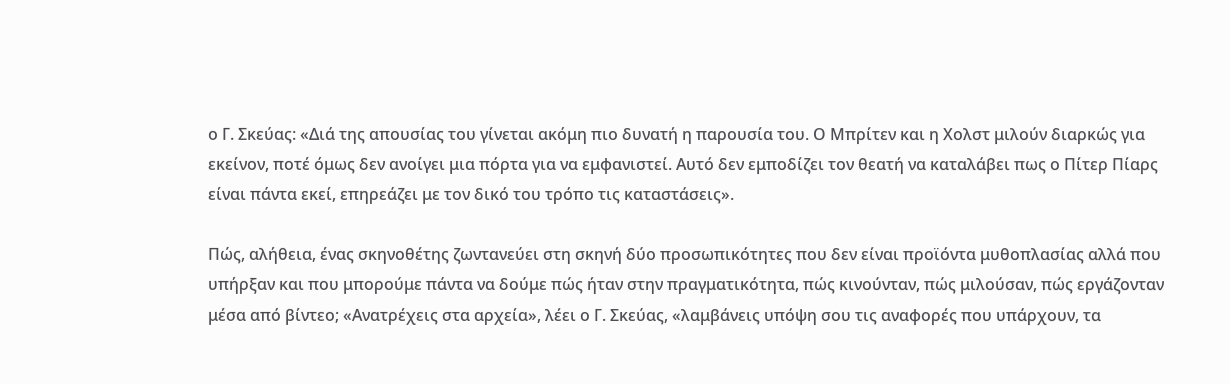ο Γ. Σκεύας: «Διά της απουσίας του γίνεται ακόμη πιο δυνατή η παρουσία του. Ο Μπρίτεν και η Χολστ μιλούν διαρκώς για εκείνον, ποτέ όμως δεν ανοίγει μια πόρτα για να εμφανιστεί. Αυτό δεν εμποδίζει τον θεατή να καταλάβει πως ο Πίτερ Πίαρς είναι πάντα εκεί, επηρεάζει με τον δικό του τρόπο τις καταστάσεις».

Πώς, αλήθεια, ένας σκηνοθέτης ζωντανεύει στη σκηνή δύο προσωπικότητες που δεν είναι προϊόντα μυθοπλασίας αλλά που υπήρξαν και που μπορούμε πάντα να δούμε πώς ήταν στην πραγματικότητα, πώς κινούνταν, πώς μιλούσαν, πώς εργάζονταν μέσα από βίντεο; «Ανατρέχεις στα αρχεία», λέει ο Γ. Σκεύας, «λαμβάνεις υπόψη σου τις αναφορές που υπάρχουν, τα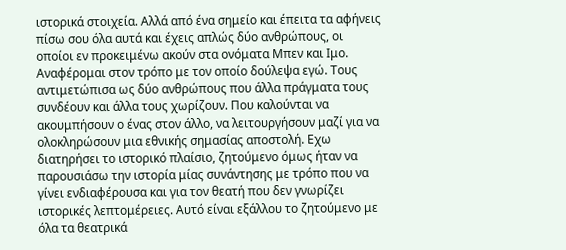ιστορικά στοιχεία. Αλλά από ένα σημείο και έπειτα τα αφήνεις πίσω σου όλα αυτά και έχεις απλώς δύο ανθρώπους, οι οποίοι εν προκειμένω ακούν στα ονόματα Μπεν και Ιμο. Αναφέρομαι στον τρόπο με τον οποίο δούλεψα εγώ. Τους αντιμετώπισα ως δύο ανθρώπους που άλλα πράγματα τους συνδέουν και άλλα τους χωρίζουν. Που καλούνται να ακουμπήσουν ο ένας στον άλλο, να λειτουργήσουν μαζί για να ολοκληρώσουν μια εθνικής σημασίας αποστολή. Εχω διατηρήσει το ιστορικό πλαίσιο, ζητούμενο όμως ήταν να παρουσιάσω την ιστορία μίας συνάντησης με τρόπο που να γίνει ενδιαφέρουσα και για τον θεατή που δεν γνωρίζει ιστορικές λεπτομέρειες. Αυτό είναι εξάλλου το ζητούμενο με όλα τα θεατρικά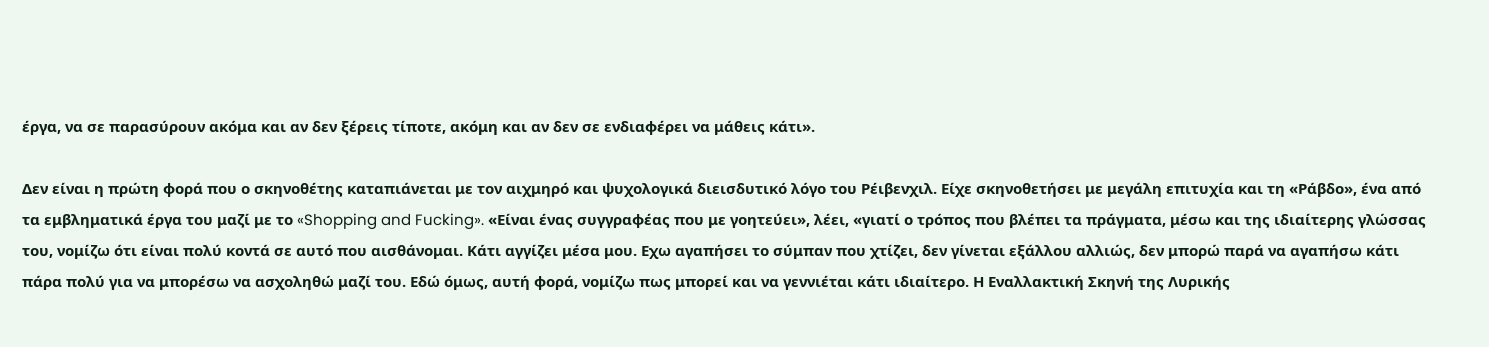έργα, να σε παρασύρουν ακόμα και αν δεν ξέρεις τίποτε, ακόμη και αν δεν σε ενδιαφέρει να μάθεις κάτι».

Δεν είναι η πρώτη φορά που ο σκηνοθέτης καταπιάνεται με τον αιχμηρό και ψυχολογικά διεισδυτικό λόγο του Ρέιβενχιλ. Είχε σκηνοθετήσει με μεγάλη επιτυχία και τη «Ράβδο», ένα από τα εμβληματικά έργα του μαζί με το «Shopping and Fucking». «Είναι ένας συγγραφέας που με γοητεύει», λέει, «γιατί ο τρόπος που βλέπει τα πράγματα, μέσω και της ιδιαίτερης γλώσσας του, νομίζω ότι είναι πολύ κοντά σε αυτό που αισθάνομαι. Κάτι αγγίζει μέσα μου. Εχω αγαπήσει το σύμπαν που χτίζει, δεν γίνεται εξάλλου αλλιώς, δεν μπορώ παρά να αγαπήσω κάτι πάρα πολύ για να μπορέσω να ασχοληθώ μαζί του. Εδώ όμως, αυτή φορά, νομίζω πως μπορεί και να γεννιέται κάτι ιδιαίτερο. Η Εναλλακτική Σκηνή της Λυρικής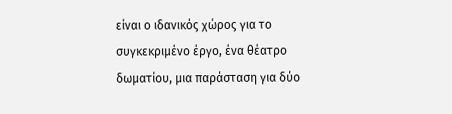είναι ο ιδανικός χώρος για το συγκεκριμένο έργο, ένα θέατρο δωματίου, μια παράσταση για δύο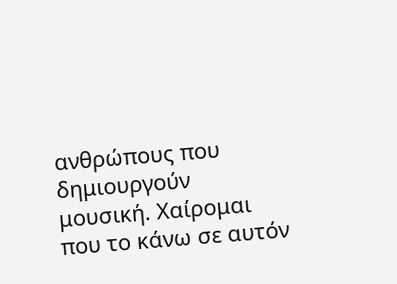ανθρώπους που δημιουργούν μουσική. Χαίρομαι που το κάνω σε αυτόν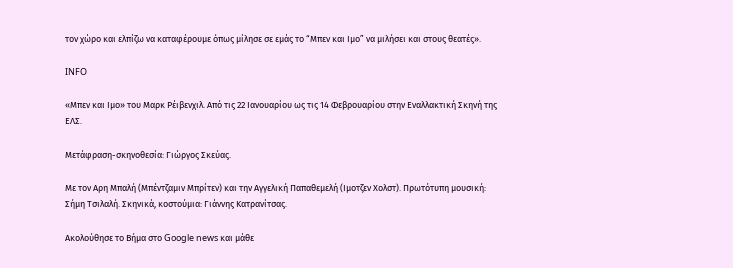τον χώρο και ελπίζω να καταφέρουμε όπως μίλησε σε εμάς το “Μπεν και Ιμο” να μιλήσει και στους θεατές».

INFO

«Μπεν και Ιμο» του Μαρκ Ρέιβενχιλ. Από τις 22 Ιανουαρίου ως τις 14 Φεβρουαρίου στην Εναλλακτική Σκηνή της ΕΛΣ.

Μετάφραση-σκηνοθεσία: Γιώργος Σκεύας.

Με τον Αρη Μπαλή (Μπέντζαμιν Μπρίτεν) και την Αγγελική Παπαθεμελή (Ιμοτζεν Χολστ). Πρωτότυπη μουσική: Σήμη Τσιλαλή. Σκηνικά, κοστούμια: Γιάννης Κατρανίτσας.

Ακολούθησε το Βήμα στο Google news και μάθε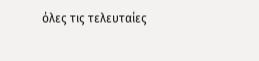όλες τις τελευταίες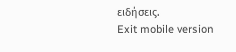ειδήσεις.
Exit mobile version